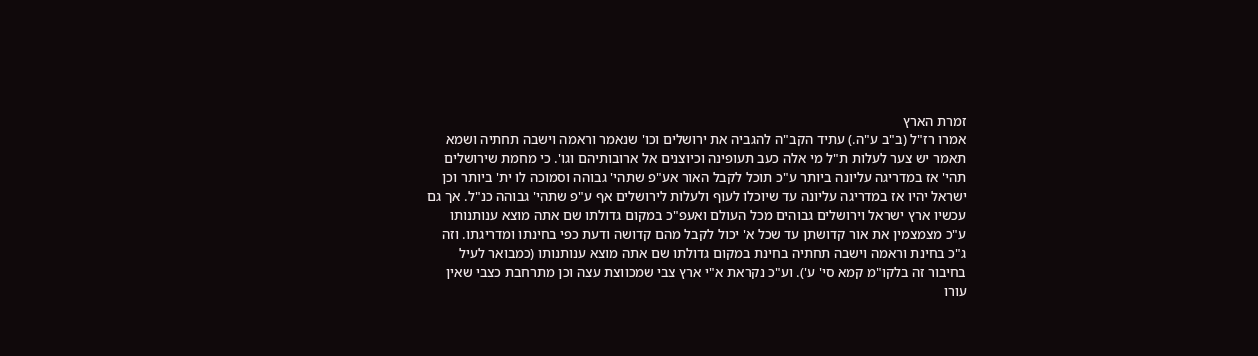זמרת הארץ
אמרו רז"ל (ב"ב ע"ה.) עתיד הקב"ה להגביה את ירושלים וכו' שנאמר וראמה וישבה תחתיה ושמא תאמר יש צער לעלות ת"ל מי אלה כעב תעופינה וכיוצנים אל ארובותיהם וגו'. כי מחמת שירושלים תהי' אז במדריגה עליונה ביותר ע"כ תוכל לקבל האור אע"פ שתהי' גבוהה וסמוכה לו ית' ביותר וכן ישראל יהיו אז במדריגה עליונה עד שיוכלו לעוף ולעלות לירושלים אף ע"פ שתהי' גבוהה כנ"ל. אך גם עכשיו ארץ ישראל וירושלים גבוהים מכל העולם ואעפ"כ במקום גדולתו שם אתה מוצא ענותנותו ע"כ מצמצמין את אור קדושתן עד שכל א' יכול לקבל מהם קדושה ודעת כפי בחינתו ומדריגתו. וזה ג"כ בחינת וראמה וישבה תחתיה בחינת במקום גדולתו שם אתה מוצא ענותנותו (כמבואר לעיל בחיבור זה בלקו"מ קמא סי' ע'). וע"כ נקראת א"י ארץ צבי שמכווצת עצה וכן מתרחבת כצבי שאין עורו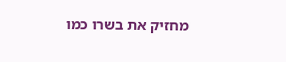מחזיק את בשרו כמו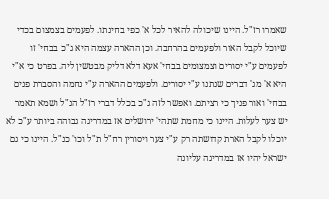שאמרו רז"ל. היינו שיכולה להאיר לכל א' כפי בחינתו. לפעמים בצמצום בכדי שיוכל לקבל האור ולפעמים בהרחבה. וכן ההארה עצמה היא ג"כ בבחי' זו לפעמים ע"י יסורים וצמצומים בבחי' אעא דלא דליק מבטשין ליה. בפרט כי א"י היא א' מג' דברים שנתנו ע"י יסורים. ולפעמים ההארה ע"י נחמה והסברת פנים בבחי' ואור פניך כי רציתם. ואפשר לזה ג"כ בכלל דברי רז"ל הנ"ל ושמא תאמר יש צער לעלות. היינו כי מחמת שתהי' ירושלים אז במדריגה גבוהה ביותר ע"כ לא יוכלו לקבל הארת קדושתה רק ע"י צער ויסורין רח"ל ת"ל וכו' כנ"ל. היינו כי גם ישראל יהיו אז במדריגה עליונה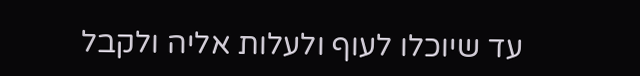עד שיוכלו לעוף ולעלות אליה ולקבל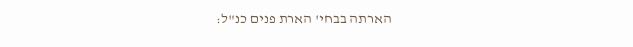הארתה בבחי' הארת פנים כנ"ל: